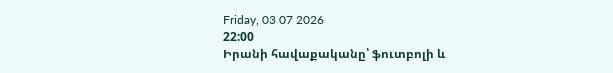Friday, 03 07 2026
22:00
Իրանի հավաքականը՝ ֆուտբոլի և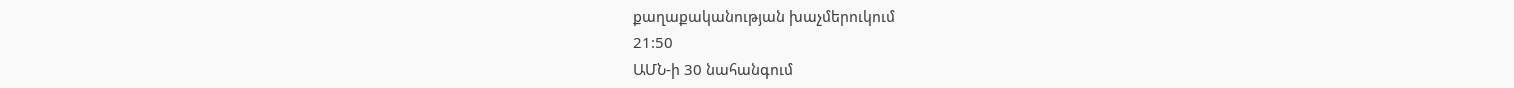քաղաքականության խաչմերուկում
21:50
ԱՄՆ-ի 30 նահանգում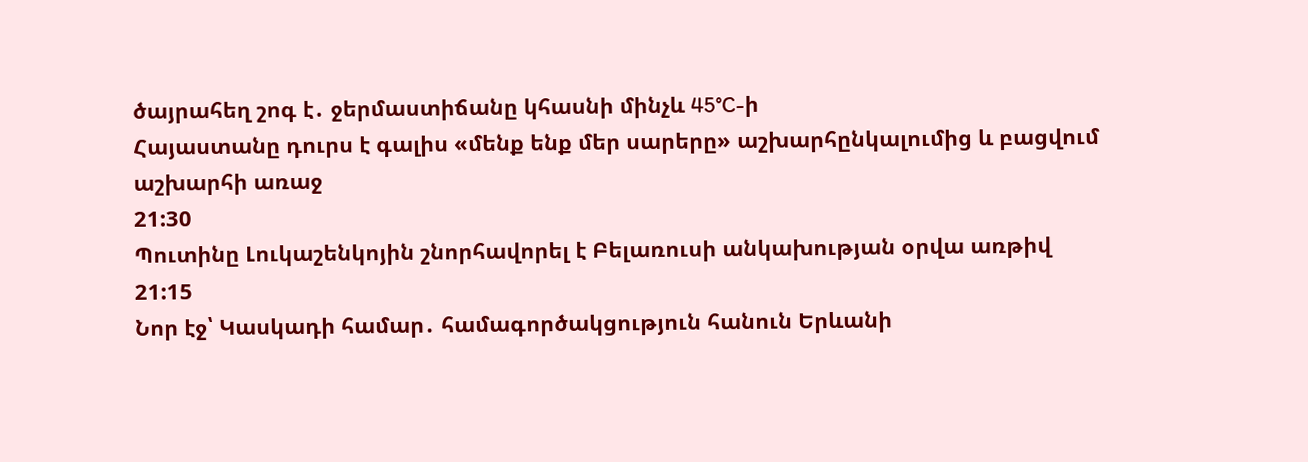ծայրահեղ շոգ է․ ջերմաստիճանը կհասնի մինչև 45°C-ի
Հայաստանը դուրս է գալիս «մենք ենք մեր սարերը» աշխարհընկալումից և բացվում աշխարհի առաջ
21:30
Պուտինը Լուկաշենկոյին շնորհավորել է Բելառուսի անկախության օրվա առթիվ
21:15
Նոր էջ՝ Կասկադի համար․ համագործակցություն հանուն Երևանի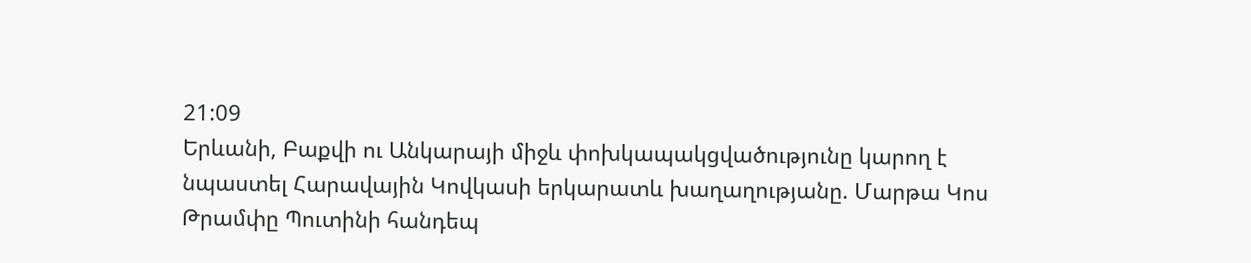21:09
Երևանի, Բաքվի ու Անկարայի միջև փոխկապակցվածությունը կարող է նպաստել Հարավային Կովկասի երկարատև խաղաղությանը. Մարթա Կոս
Թրամփը Պուտինի հանդեպ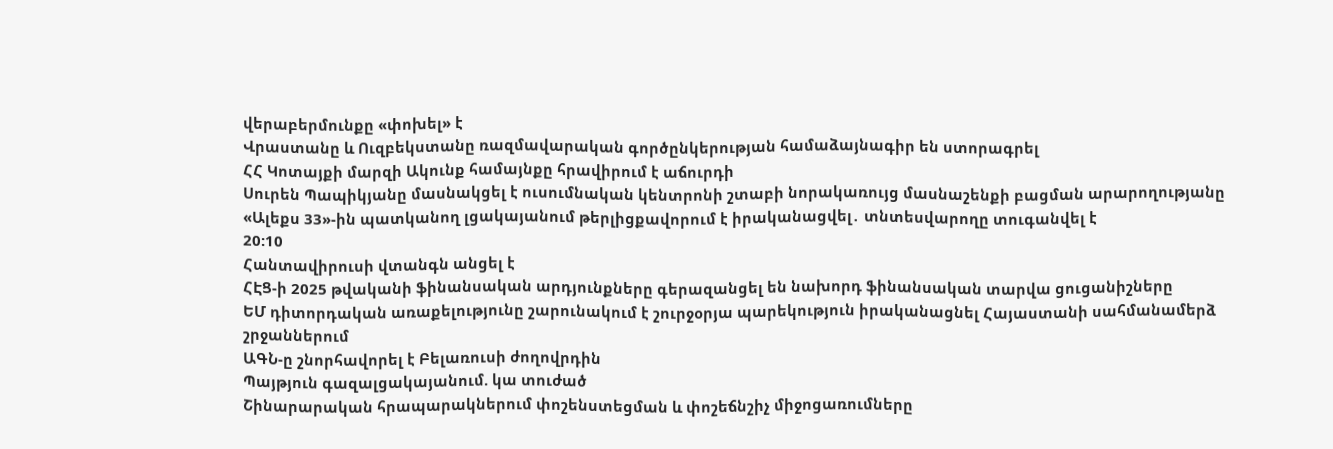վերաբերմունքը «փոխել» է
Վրաստանը և Ուզբեկստանը ռազմավարական գործընկերության համաձայնագիր են ստորագրել
ՀՀ Կոտայքի մարզի Ակունք համայնքը հրավիրում է աճուրդի
Սուրեն Պապիկյանը մասնակցել է ուսումնական կենտրոնի շտաբի նորակառույց մասնաշենքի բացման արարողությանը
«Ալեքս 33»-ին պատկանող լցակայանում թերլիցքավորում է իրականացվել․ տնտեսվարողը տուգանվել է
20:10
Հանտավիրուսի վտանգն անցել է
ՀԷՑ-ի 2025 թվականի ֆինանսական արդյունքները գերազանցել են նախորդ ֆինանսական տարվա ցուցանիշները
ԵՄ դիտորդական առաքելությունը շարունակում է շուրջօրյա պարեկություն իրականացնել Հայաստանի սահմանամերձ շրջաններում
ԱԳՆ-ը շնորհավորել է Բելառուսի ժողովրդին
Պայթյուն գազալցակայանում. կա տուժած
Շինարարական հրապարակներում փոշենստեցման և փոշեճնշիչ միջոցառումները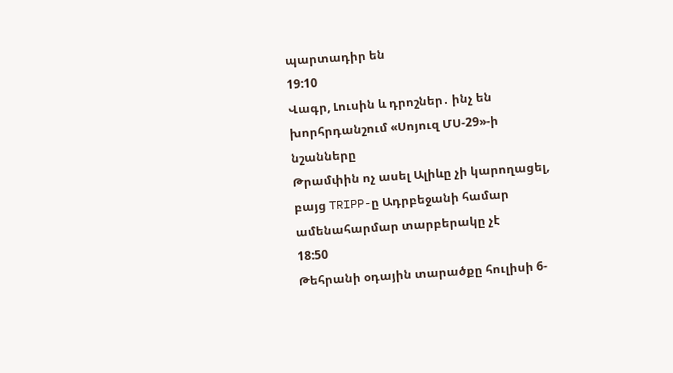պարտադիր են
19:10
Վագր, Լուսին և դրոշներ․ ինչ են խորհրդանշում «Սոյուզ ՄՍ-29»-ի նշանները
Թրամփին ոչ ասել Ալիևը չի կարողացել, բայց TRIPP-ը Ադրբեջանի համար ամենահարմար տարբերակը չէ
18:50
Թեհրանի օդային տարածքը հուլիսի 6-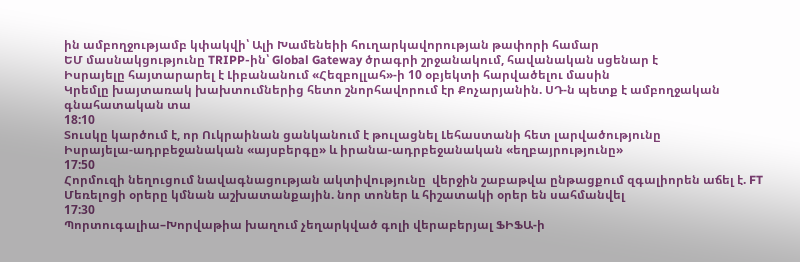ին ամբողջությամբ կփակվի՝ Ալի Խամենեիի հուղարկավորության թափորի համար
ԵՄ մասնակցությունը TRIPP-ին՝ Global Gateway ծրագրի շրջանակում, հավանական սցենար է
Իսրայելը հայտարարել է Լիբանանում «Հեզբոլլահ»-ի 10 օբյեկտի հարվածելու մասին
Կրեմլը խայտառակ խախտումներից հետո շնորհավորում էր Քոչարյանին. ՍԴ-ն պետք է ամբողջական գնահատական տա
18:10
Տուսկը կարծում է, որ Ուկրաինան ցանկանում է թուլացնել Լեհաստանի հետ լարվածությունը
Իսրայելա-ադրբեջանական «այսբերգը» և իրանա-ադրբեջանական «եղբայրությունը»
17:50
Հորմուզի նեղուցում նավագնացության ակտիվությունը  վերջին շաբաթվա ընթացքում զգալիորեն աճել է. FT
Մեռելոցի օրերը կմնան աշխատանքային. նոր տոներ և հիշատակի օրեր են սահմանվել
17:30
Պորտուգալիա–Խորվաթիա խաղում չեղարկված գոլի վերաբերյալ ՖԻՖԱ-ի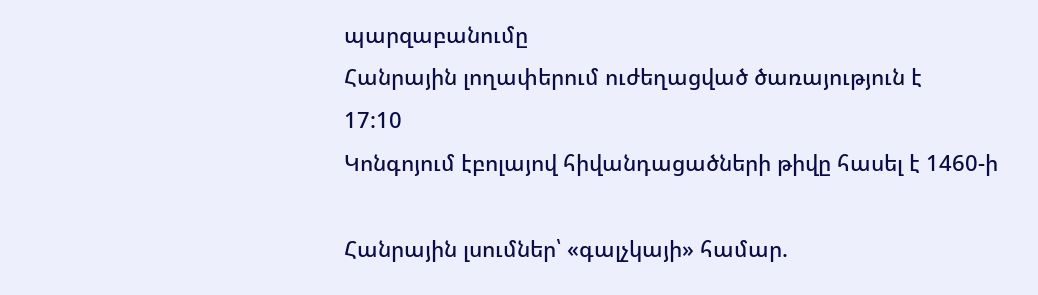պարզաբանումը
Հանրային լողափերում ուժեղացված ծառայություն է
17:10
Կոնգոյում էբոլայով հիվանդացածների թիվը հասել է 1460-ի

Հանրային լսումներ՝ «գալչկայի» համար.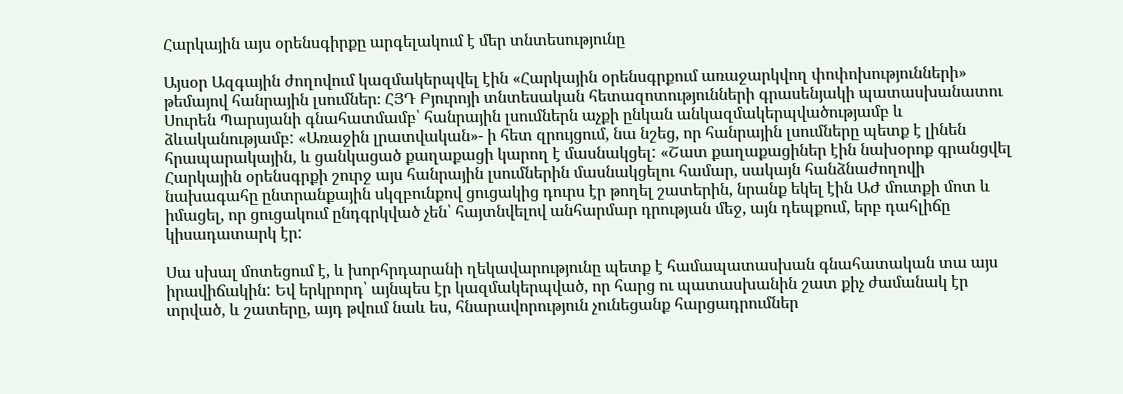Հարկային այս օրենսգիրքը արգելակում է մեր տնտեսությունը

Այսօր Ազգային ժողովում կազմակերպվել էին «Հարկային օրենսգրքում առաջարկվող փոփոխությունների» թեմայով հանրային լսումներ։ ՀՅԴ Բյուրոյի տնտեսական հետազոտությունների գրասենյակի պատասխանատու Սուրեն Պարսյանի գնահատմամբ՝ հանրային լսումներն աչքի ընկան անկազմակերպվածությամբ և ձևականությամբ: «Առաջին լրատվական»- ի հետ զրույցում, նա նշեց, որ հանրային լսումները պետք է լինեն հրապարակային, և ցանկացած քաղաքացի կարող է մասնակցել: «Շատ քաղաքացիներ էին նախօրոք գրանցվել Հարկային օրենսգրքի շուրջ այս հանրային լսումներին մասնակցելու համար, սակայն հանձնաժողովի նախագահը ընտրանքային սկզբունքով ցուցակից դուրս էր թողել շատերին, նրանք եկել էին ԱԺ մուտքի մոտ և իմացել, որ ցուցակում ընդգրկված չեն՝ հայտնվելով անհարմար դրության մեջ, այն դեպքում, երբ դահլիճը կիսադատարկ էր:

Սա սխալ մոտեցում է, և խորհրդարանի ղեկավարությունը պետք է համապատասխան գնահատական տա այս իրավիճակին: Եվ երկրորդ՝ այնպես էր կազմակերպված, որ հարց ու պատասխանին շատ քիչ ժամանակ էր տրված, և շատերը, այդ թվում նաև ես, հնարավորություն չունեցանք հարցադրումներ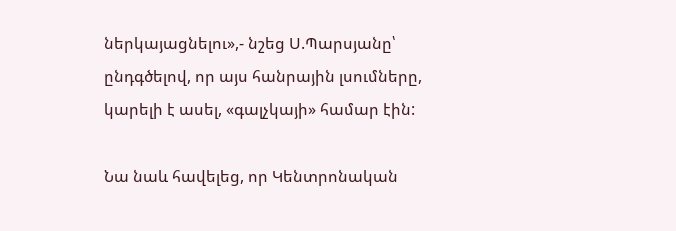ներկայացնելու»,- նշեց Ս.Պարսյանը՝ ընդգծելով, որ այս հանրային լսումները, կարելի է ասել, «գալչկայի» համար էին:

Նա նաև հավելեց, որ Կենտրոնական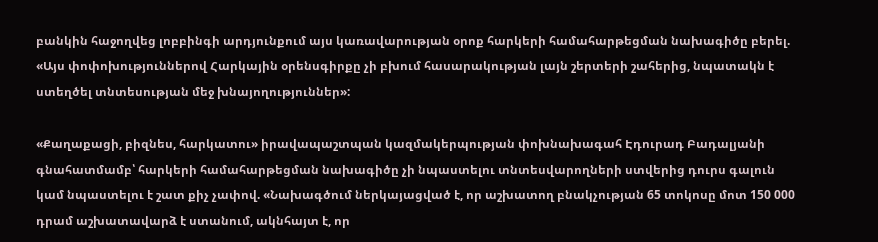բանկին հաջողվեց լոբբինգի արդյունքում այս կառավարության օրոք հարկերի համահարթեցման նախագիծը բերել. «Այս փոփոխություններով Հարկային օրենսգիրքը չի բխում հասարակության լայն շերտերի շահերից, նպատակն է ստեղծել տնտեսության մեջ խնայողություններ»:

«Քաղաքացի, բիզնես, հարկատու» իրավապաշտպան կազմակերպության փոխնախագահ Էդուրադ Բադալյանի գնահատմամբ՝ հարկերի համահարթեցման նախագիծը չի նպաստելու տնտեսվարողների ստվերից դուրս գալուն կամ նպաստելու է շատ քիչ չափով. «Նախագծում ներկայացված է, որ աշխատող բնակչության 65 տոկոսը մոտ 150 000 դրամ աշխատավարձ է ստանում, ակնհայտ է, որ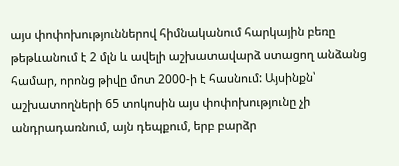այս փոփոխություններով հիմնականում հարկային բեռը թեթևանում է 2 մլն և ավելի աշխատավարձ ստացող անձանց համար, որոնց թիվը մոտ 2000-ի է հասնում: Այսինքն՝ աշխատողների 65 տոկոսին այս փոփոխությունը չի անդրադառնում, այն դեպքում, երբ բարձր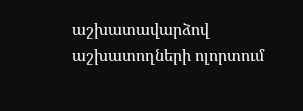աշխատավարձով աշխատողների ոլորտում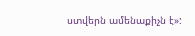ստվերն ամենաքիչն է»: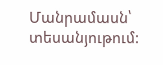Մանրամասն՝ տեսանյութում: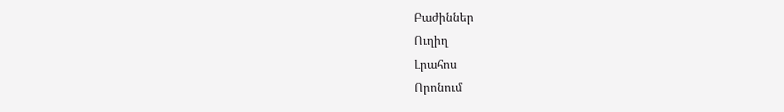Բաժիններ
Ուղիղ
Լրահոս
Որոնում